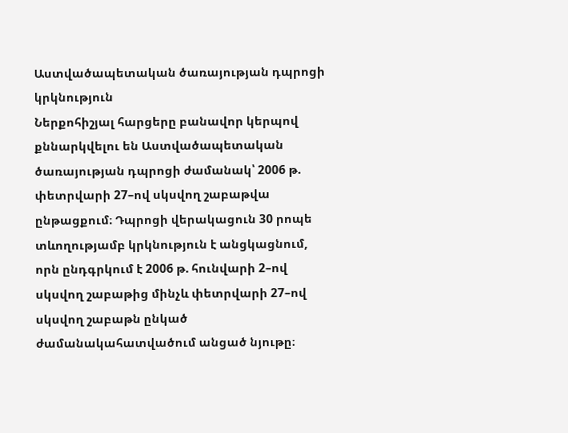Աստվածապետական ծառայության դպրոցի կրկնություն
Ներքոհիշյալ հարցերը բանավոր կերպով քննարկվելու են Աստվածապետական ծառայության դպրոցի ժամանակ՝ 2006 թ. փետրվարի 27–ով սկսվող շաբաթվա ընթացքում։ Դպրոցի վերակացուն 30 րոպե տևողությամբ կրկնություն է անցկացնում, որն ընդգրկում է 2006 թ. հունվարի 2–ով սկսվող շաբաթից մինչև փետրվարի 27–ով սկսվող շաբաթն ընկած ժամանակահատվածում անցած նյութը։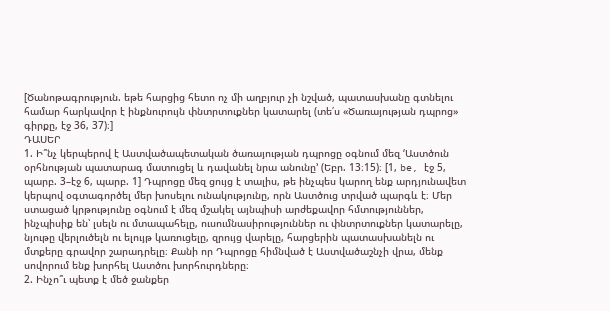[Ծանոթագրություն. եթե հարցից հետո ոչ մի աղբյուր չի նշված, պատասխանը գտնելու համար հարկավոր է ինքնուրույն փնտրտուքներ կատարել (տե՛ս «Ծառայության դպրոց» գիրքը, էջ 36, 37)։]
ԴԱՍԵՐ
1. Ի՞նչ կերպերով է Աստվածապետական ծառայության դպրոցը օգնում մեզ ‘Աստծուն օրհնության պատարագ մատուցել և դավանել նրա անունը’ (Եբր. 13։15)։ [1, be, էջ 5, պարբ. 3–էջ 6, պարբ. 1] Դպրոցը մեզ ցույց է տալիս, թե ինչպես կարող ենք արդյունավետ կերպով օգտագործել մեր խոսելու ունակությունը, որն Աստծուց տրված պարգև է։ Մեր ստացած կրթությունը օգնում է մեզ մշակել այնպիսի արժեքավոր հմտություններ, ինչպիսիք են՝ լսելն ու մտապահելը, ուսումնասիրություններ ու փնտրտուքներ կատարելը, նյութը վերլուծելն ու ելույթ կառուցելը, զրույց վարելը, հարցերին պատասխանելն ու մտքերը գրավոր շարադրելը։ Քանի որ Դպրոցը հիմնված է Աստվածաշնչի վրա, մենք սովորում ենք խորհել Աստծու խորհուրդները։
2. Ինչո՞ւ պետք է մեծ ջանքեր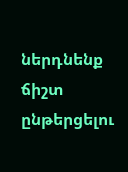ներդնենք ճիշտ ընթերցելու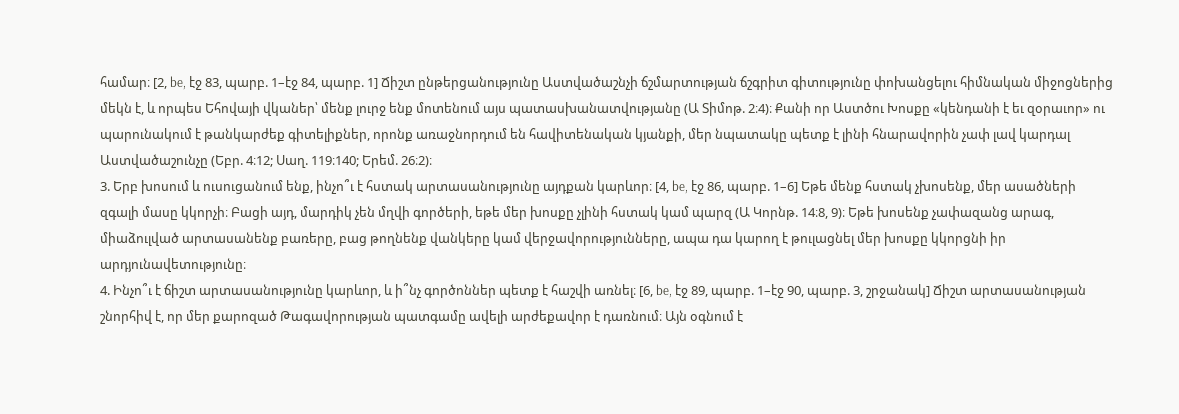համար։ [2, be, էջ 83, պարբ. 1–էջ 84, պարբ. 1] Ճիշտ ընթերցանությունը Աստվածաշնչի ճշմարտության ճշգրիտ գիտությունը փոխանցելու հիմնական միջոցներից մեկն է, և որպես Եհովայի վկաներ՝ մենք լուրջ ենք մոտենում այս պատասխանատվությանը (Ա Տիմոթ. 2։4)։ Քանի որ Աստծու Խոսքը «կենդանի է եւ զօրաւոր» ու պարունակում է թանկարժեք գիտելիքներ, որոնք առաջնորդում են հավիտենական կյանքի, մեր նպատակը պետք է լինի հնարավորին չափ լավ կարդալ Աստվածաշունչը (Եբր. 4։12; Սաղ. 119։140; Երեմ. 26։2)։
3. Երբ խոսում և ուսուցանում ենք, ինչո՞ւ է հստակ արտասանությունը այդքան կարևոր։ [4, be, էջ 86, պարբ. 1–6] Եթե մենք հստակ չխոսենք, մեր ասածների զգալի մասը կկորչի։ Բացի այդ, մարդիկ չեն մղվի գործերի, եթե մեր խոսքը չլինի հստակ կամ պարզ (Ա Կորնթ. 14։8, 9)։ Եթե խոսենք չափազանց արագ, միաձուլված արտասանենք բառերը, բաց թողնենք վանկերը կամ վերջավորությունները, ապա դա կարող է թուլացնել մեր խոսքը կկորցնի իր արդյունավետությունը։
4. Ինչո՞ւ է ճիշտ արտասանությունը կարևոր, և ի՞նչ գործոններ պետք է հաշվի առնել։ [6, be, էջ 89, պարբ. 1–էջ 90, պարբ. 3, շրջանակ] Ճիշտ արտասանության շնորհիվ է, որ մեր քարոզած Թագավորության պատգամը ավելի արժեքավոր է դառնում։ Այն օգնում է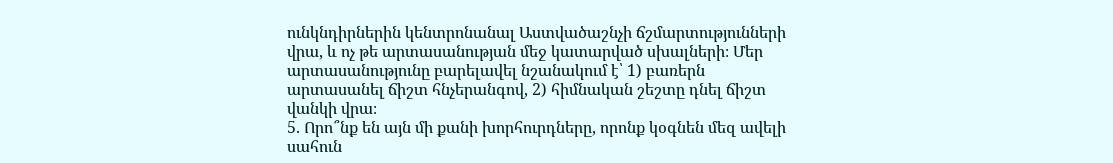ունկնդիրներին կենտրոնանալ Աստվածաշնչի ճշմարտությունների վրա, և ոչ թե արտասանության մեջ կատարված սխալների։ Մեր արտասանությունը բարելավել նշանակում է՝ 1) բառերն արտասանել ճիշտ հնչերանգով, 2) հիմնական շեշտը դնել ճիշտ վանկի վրա։
5. Որո՞նք են այն մի քանի խորհուրդները, որոնք կօգնեն մեզ ավելի սահուն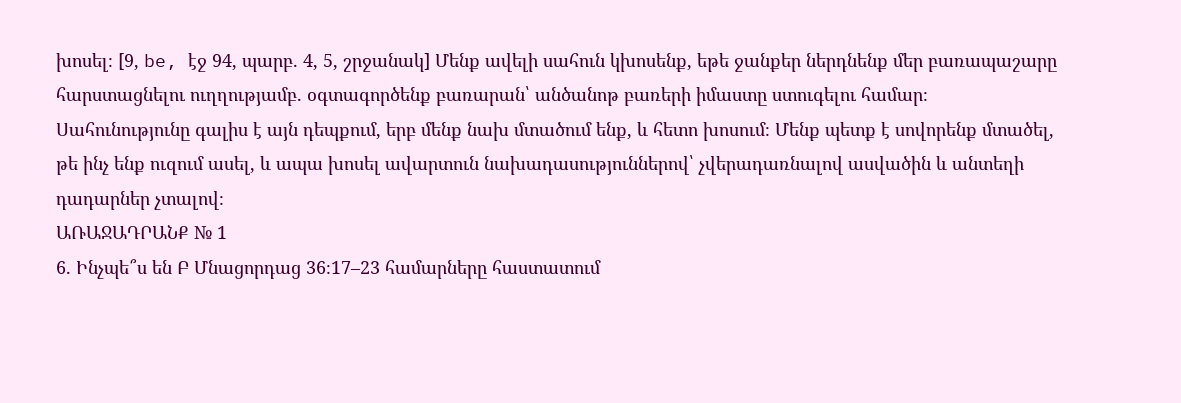խոսել։ [9, be, էջ 94, պարբ. 4, 5, շրջանակ] Մենք ավելի սահուն կխոսենք, եթե ջանքեր ներդնենք մեր բառապաշարը հարստացնելու ուղղությամբ. օգտագործենք բառարան՝ անծանոթ բառերի իմաստը ստուգելու համար։ Սահունությունը գալիս է այն դեպքում, երբ մենք նախ մտածում ենք, և հետո խոսում։ Մենք պետք է սովորենք մտածել, թե ինչ ենք ուզում ասել, և ապա խոսել ավարտուն նախադասություններով՝ չվերադառնալով ասվածին և անտեղի դադարներ չտալով։
ԱՌԱՋԱԴՐԱՆՔ № 1
6. Ինչպե՞ս են Բ Մնացորդաց 36։17–23 համարները հաստատում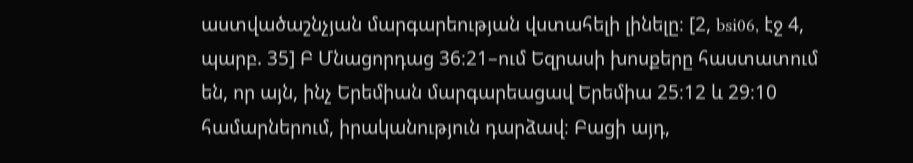աստվածաշնչյան մարգարեության վստահելի լինելը։ [2, bsi06, էջ 4, պարբ. 35] Բ Մնացորդաց 36։21–ում Եզրասի խոսքերը հաստատում են, որ այն, ինչ Երեմիան մարգարեացավ Երեմիա 25։12 և 29։10 համարներում, իրականություն դարձավ։ Բացի այդ,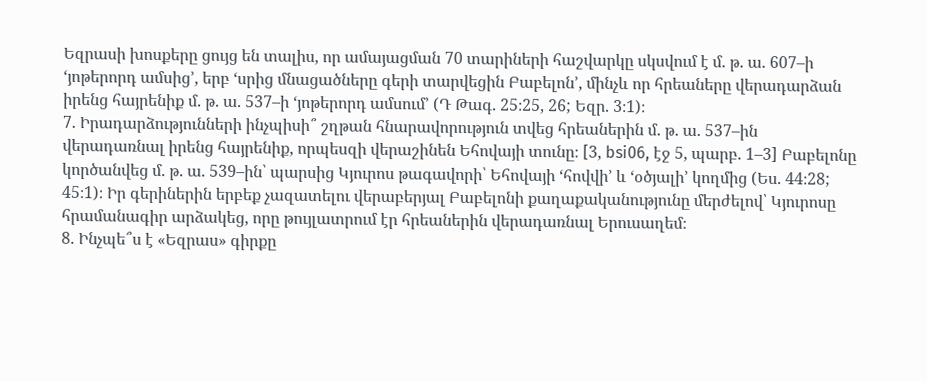Եզրասի խոսքերը ցույց են տալիս, որ ամայացման 70 տարիների հաշվարկը սկսվում է մ. թ. ա. 607–ի ‘յոթերորդ ամսից’, երբ ‘սրից մնացածները գերի տարվեցին Բաբելոն’, մինչև որ հրեաները վերադարձան իրենց հայրենիք մ. թ. ա. 537–ի ‘յոթերորդ ամսում’ (Դ Թագ. 25։25, 26; Եզր. 3։1)։
7. Իրադարձությունների ինչպիսի՞ շղթան հնարավորություն տվեց հրեաներին մ. թ. ա. 537–ին վերադառնալ իրենց հայրենիք, որպեսզի վերաշինեն Եհովայի տունը։ [3, bsi06, էջ 5, պարբ. 1–3] Բաբելոնը կործանվեց մ. թ. ա. 539–ին՝ պարսից Կյուրոս թագավորի՝ Եհովայի ‘հովվի’ և ‘օծյալի’ կողմից (Ես. 44։28; 45։1)։ Իր գերիներին երբեք չազատելու վերաբերյալ Բաբելոնի քաղաքականությունը մերժելով՝ Կյուրոսը հրամանագիր արձակեց, որը թույլատրում էր հրեաներին վերադառնալ Երուսաղեմ։
8. Ինչպե՞ս է «Եզրաս» գիրքը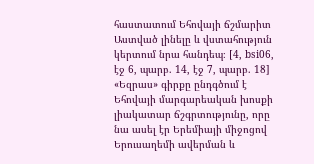հաստատում Եհովայի ճշմարիտ Աստված լինելը և վստահություն կերտում նրա հանդեպ։ [4, bsi06, էջ 6, պարբ. 14, էջ 7, պարբ. 18] «Եզրաս» գիրքը ընդգծում է Եհովայի մարգարեական խոսքի լիակատար ճշգրտությունը, որը նա ասել էր Երեմիայի միջոցով Երուսաղեմի ավերման և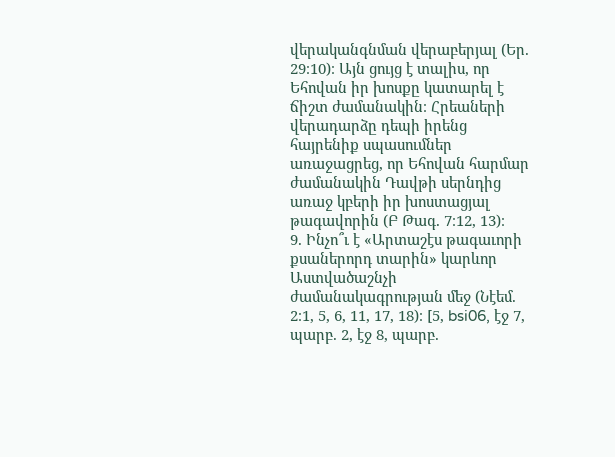վերականգնման վերաբերյալ (Եր. 29։10)։ Այն ցույց է տալիս, որ Եհովան իր խոսքը կատարել է ճիշտ ժամանակին։ Հրեաների վերադարձը դեպի իրենց հայրենիք սպասումներ առաջացրեց, որ Եհովան հարմար ժամանակին Դավթի սերնդից առաջ կբերի իր խոստացյալ թագավորին (Բ Թագ. 7։12, 13)։
9. Ինչո՞ւ է «Արտաշէս թագաւորի քսաներորդ տարին» կարևոր Աստվածաշնչի ժամանակագրության մեջ (Նէեմ. 2։1, 5, 6, 11, 17, 18)։ [5, bsi06, էջ 7, պարբ. 2, էջ 8, պարբ.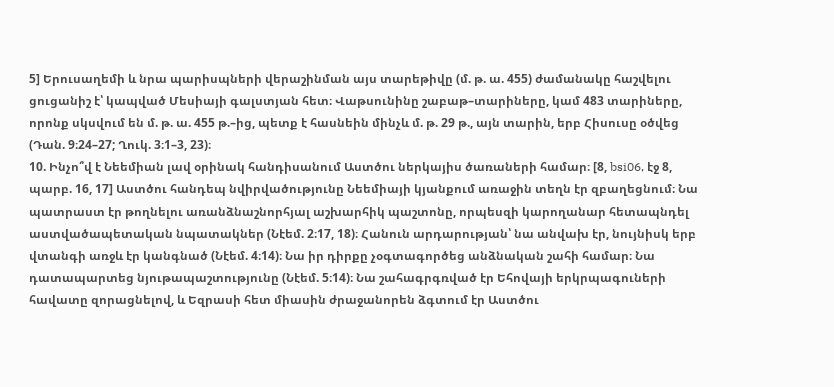5] Երուսաղեմի և նրա պարիսպների վերաշինման այս տարեթիվը (մ. թ. ա. 455) ժամանակը հաշվելու ցուցանիշ է՝ կապված Մեսիայի գալստյան հետ։ Վաթսունինը շաբաթ–տարիները, կամ 483 տարիները, որոնք սկսվում են մ. թ. ա. 455 թ.–ից, պետք է հասնեին մինչև մ. թ. 29 թ., այն տարին, երբ Հիսուսը օծվեց (Դան. 9։24–27; Ղուկ. 3։1–3, 23)։
10. Ինչո՞վ է Նեեմիան լավ օրինակ հանդիսանում Աստծու ներկայիս ծառաների համար։ [8, bsi06, էջ 8, պարբ. 16, 17] Աստծու հանդեպ նվիրվածությունը Նեեմիայի կյանքում առաջին տեղն էր զբաղեցնում։ Նա պատրաստ էր թողնելու առանձնաշնորհյալ աշխարհիկ պաշտոնը, որպեսզի կարողանար հետապնդել աստվածապետական նպատակներ (Նէեմ. 2։17, 18)։ Հանուն արդարության՝ նա անվախ էր, նույնիսկ երբ վտանգի առջև էր կանգնած (Նէեմ. 4։14)։ Նա իր դիրքը չօգտագործեց անձնական շահի համար։ Նա դատապարտեց նյութապաշտությունը (Նէեմ. 5։14)։ Նա շահագրգռված էր Եհովայի երկրպագուների հավատը զորացնելով, և Եզրասի հետ միասին ժրաջանորեն ձգտում էր Աստծու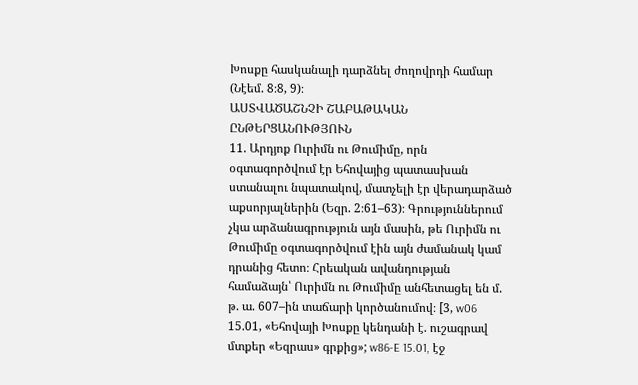Խոսքը հասկանալի դարձնել ժողովրդի համար (Նէեմ. 8։8, 9)։
ԱՍՏՎԱԾԱՇՆՉԻ ՇԱԲԱԹԱԿԱՆ ԸՆԹԵՐՑԱՆՈՒԹՅՈՒՆ
11. Արդյոք Ուրիմն ու Թումիմը, որն օգտագործվում էր Եհովայից պատասխան ստանալու նպատակով, մատչելի էր վերադարձած աքսորյալներին (Եզր. 2։61–63)։ Գրություններում չկա արձանագրություն այն մասին, թե Ուրիմն ու Թումիմը օգտագործվում էին այն ժամանակ կամ դրանից հետո։ Հրեական ավանդության համաձայն՝ Ուրիմն ու Թումիմը անհետացել են մ. թ. ա. 607–ին տաճարի կործանումով։ [3, w06 15.01, «Եհովայի Խոսքը կենդանի է. ուշագրավ մտքեր «Եզրաս» գրքից»; w86-E 15.01, էջ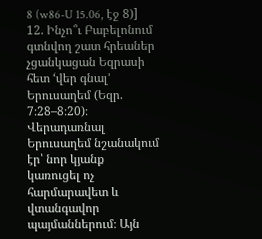8 (w86-U 15.06, էջ 8)]
12. Ինչո՞ւ Բաբելոնում գտնվող շատ հրեաներ չցանկացան Եզրասի հետ ‘վեր գնալ’ Երուսաղեմ (Եզր. 7։28–8։20)։ Վերադառնալ Երուսաղեմ նշանակում էր՝ նոր կյանք կառուցել ոչ հարմարավետ և վտանգավոր պայմաններում։ Այն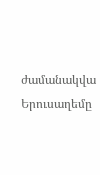ժամանակվա Երուսաղեմը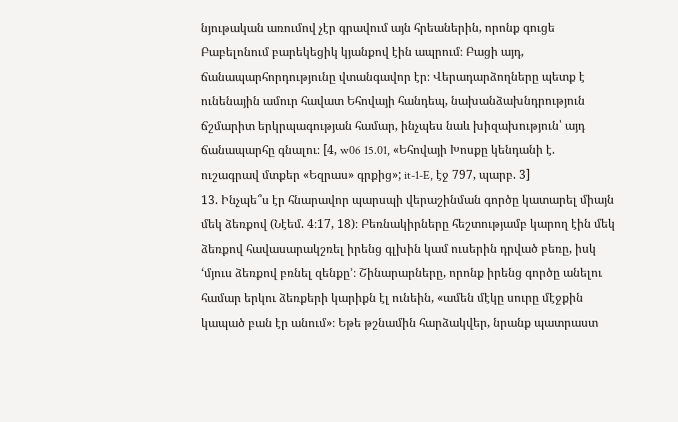նյութական առումով չէր գրավում այն հրեաներին, որոնք գուցե Բաբելոնում բարեկեցիկ կյանքով էին ապրում։ Բացի այդ, ճանապարհորդությունը վտանգավոր էր։ Վերադարձողները պետք է ունենային ամուր հավատ Եհովայի հանդեպ, նախանձախնդրություն ճշմարիտ երկրպագության համար, ինչպես նաև խիզախություն՝ այդ ճանապարհը գնալու։ [4, w06 15.01, «Եհովայի Խոսքը կենդանի է. ուշագրավ մտքեր «Եզրաս» գրքից»; it-1-E, էջ 797, պարբ. 3]
13. Ինչպե՞ս էր հնարավոր պարսպի վերաշինման գործը կատարել միայն մեկ ձեռքով (Նէեմ. 4։17, 18)։ Բեռնակիրները հեշտությամբ կարող էին մեկ ձեռքով հավասարակշռել իրենց գլխին կամ ուսերին դրված բեռը, իսկ ‘մյուս ձեռքով բռնել զենքը’։ Շինարարները, որոնք իրենց գործը անելու համար երկու ձեռքերի կարիքն էլ ունեին, «ամեն մէկը սուրը մէջքին կապած բան էր անում»։ Եթե թշնամին հարձակվեր, նրանք պատրաստ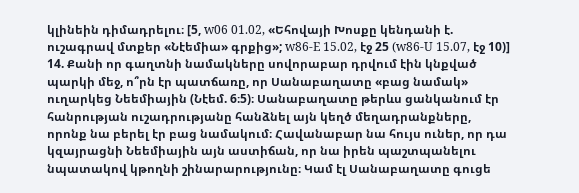կլինեին դիմադրելու։ [5, w06 01.02, «Եհովայի Խոսքը կենդանի է. ուշագրավ մտքեր «Նէեմիա» գրքից»; w86-E 15.02, էջ 25 (w86-U 15.07, էջ 10)]
14. Քանի որ գաղտնի նամակները սովորաբար դրվում էին կնքված պարկի մեջ, ո՞րն էր պատճառը, որ Սանաբաղատը «բաց նամակ» ուղարկեց Նեեմիային (Նէեմ. 6։5)։ Սանաբաղատը թերևս ցանկանում էր հանրության ուշադրությանը հանձնել այն կեղծ մեղադրանքները, որոնք նա բերել էր բաց նամակում։ Հավանաբար նա հույս ուներ, որ դա կզայրացնի Նեեմիային այն աստիճան, որ նա իրեն պաշտպանելու նպատակով կթողնի շինարարությունը։ Կամ էլ Սանաբաղատը գուցե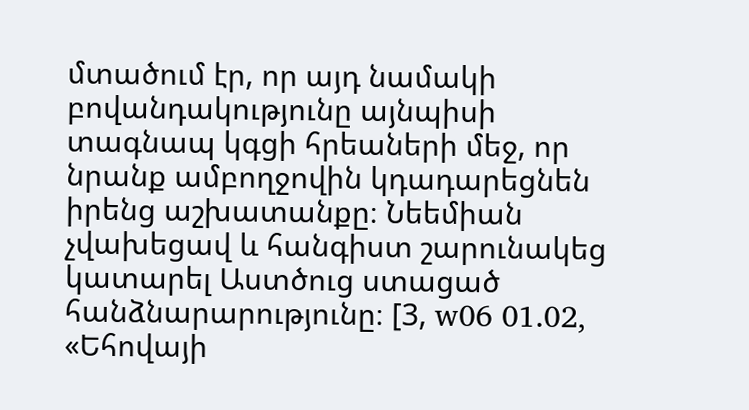մտածում էր, որ այդ նամակի բովանդակությունը այնպիսի տագնապ կգցի հրեաների մեջ, որ նրանք ամբողջովին կդադարեցնեն իրենց աշխատանքը։ Նեեմիան չվախեցավ և հանգիստ շարունակեց կատարել Աստծուց ստացած հանձնարարությունը։ [3, w06 01.02, «Եհովայի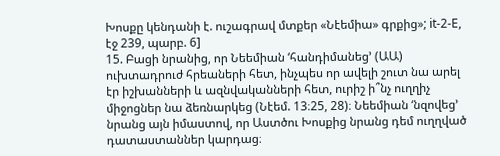Խոսքը կենդանի է. ուշագրավ մտքեր «Նէեմիա» գրքից»; it-2-E, էջ 239, պարբ. 6]
15. Բացի նրանից, որ Նեեմիան ‘հանդիմանեց’ (ԱԱ) ուխտադրուժ հրեաների հետ, ինչպես որ ավելի շուտ նա արել էր իշխանների և ազնվականների հետ, ուրիշ ի՞նչ ուղղիչ միջոցներ նա ձեռնարկեց (Նէեմ. 13։25, 28)։ Նեեմիան ‘նզովեց’ նրանց այն իմաստով, որ Աստծու Խոսքից նրանց դեմ ուղղված դատաստաններ կարդաց։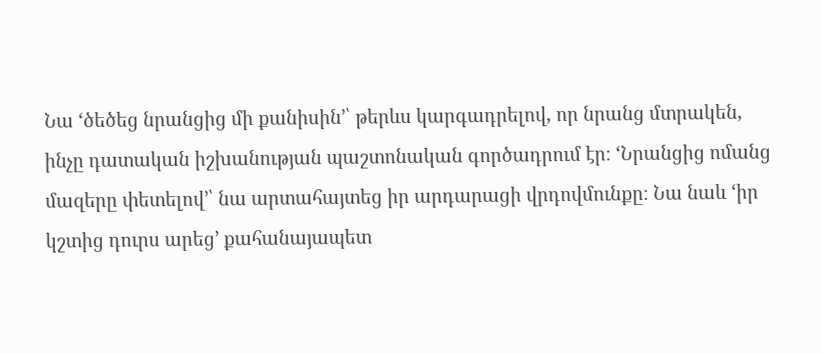Նա ‘ծեծեց նրանցից մի քանիսին’՝ թերևս կարգադրելով, որ նրանց մտրակեն, ինչը դատական իշխանության պաշտոնական գործադրում էր։ ‘Նրանցից ոմանց մազերը փետելով’՝ նա արտահայտեց իր արդարացի վրդովմունքը։ Նա նաև ‘իր կշտից դուրս արեց’ քահանայապետ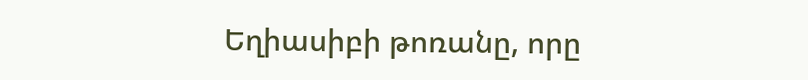Եղիասիբի թոռանը, որը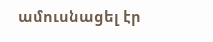ամուսնացել էր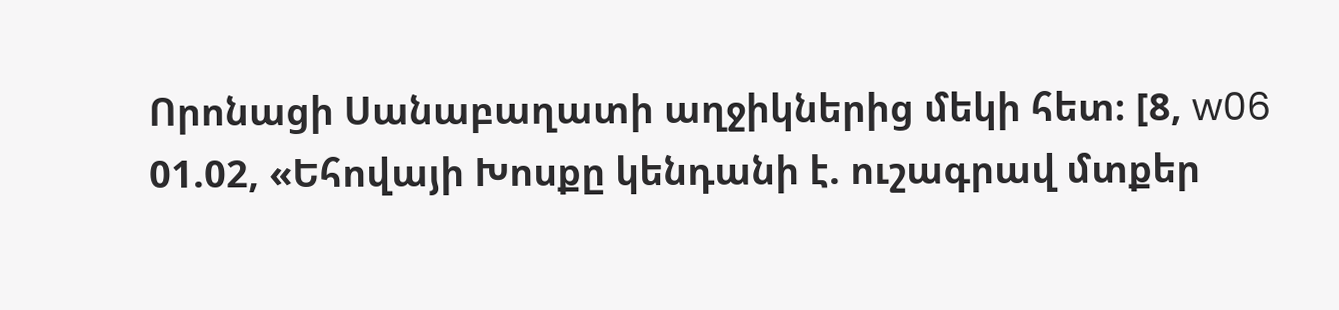Որոնացի Սանաբաղատի աղջիկներից մեկի հետ։ [8, w06 01.02, «Եհովայի Խոսքը կենդանի է. ուշագրավ մտքեր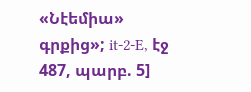«Նէեմիա» գրքից»; it-2-E, էջ 487, պարբ. 5]